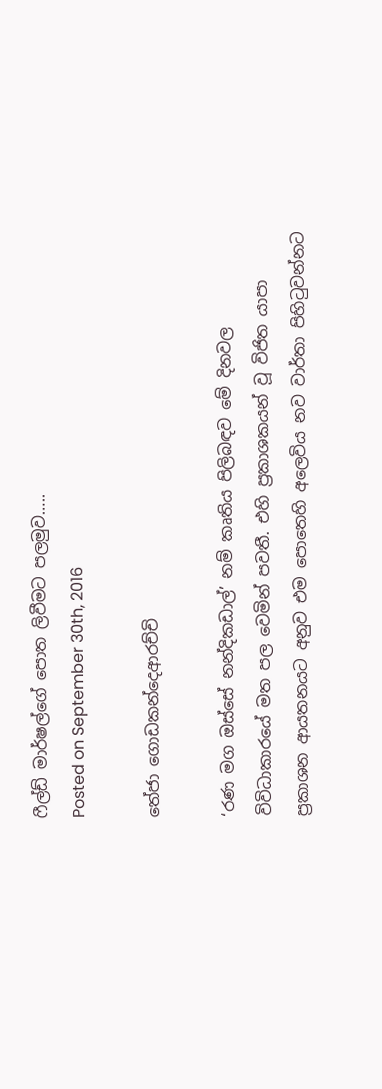ෆීල්ඩ් මාර්ෂල්ගේ පොත ලිවීමට පලමුව…..
Posted on September 30th, 2016

තේජා ගොඩකන්දෙආරච්චි

‘රණ මග ඔස්සේ නන්දිකඩාල්’ නම් කෘතිය පිලිබඳව මේ දිනවල විවිධාකාරයේ මත පල වෙමින් පවතී. එහි ප්‍රකාශකයන් වූ විජිත යාපා ප්‍රකාශන ආයතනයට අනුව එම පොතෙහි අලෙවිය නව වාර්තා පිහිටුවන්නට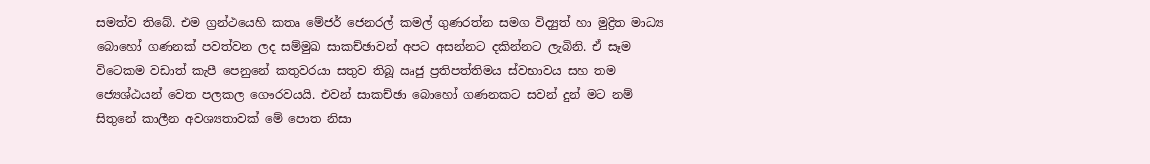සමත්ව තිබේ. එම ග්‍රන්ථයෙහි කතෘ මේජර් ජෙනරල් කමල් ගුණරත්න සමග විද්‍යුත් හා මුද්‍රිත මාධ්‍ය බොහෝ ගණනක් පවත්වන ලද සම්මුඛ සාකච්ඡාවන් අපට අසන්නට දකින්නට ලැබිනි. ඒ සෑම විටෙකම වඩාත් කැපී පෙනුනේ කතුවරයා සතුව තිබූ ඍජු ප්‍රතිපත්තිමය ස්වභාවය සහ තම ජ්‍යෙශ්ඨයන් වෙත පලකල ගෞරවයයි. එවන් සාකච්ඡා බොහෝ ගණනකට සවන් දුන් මට නම් සිතුනේ කාලීන අවශ්‍යතාවක් මේ පොත නිසා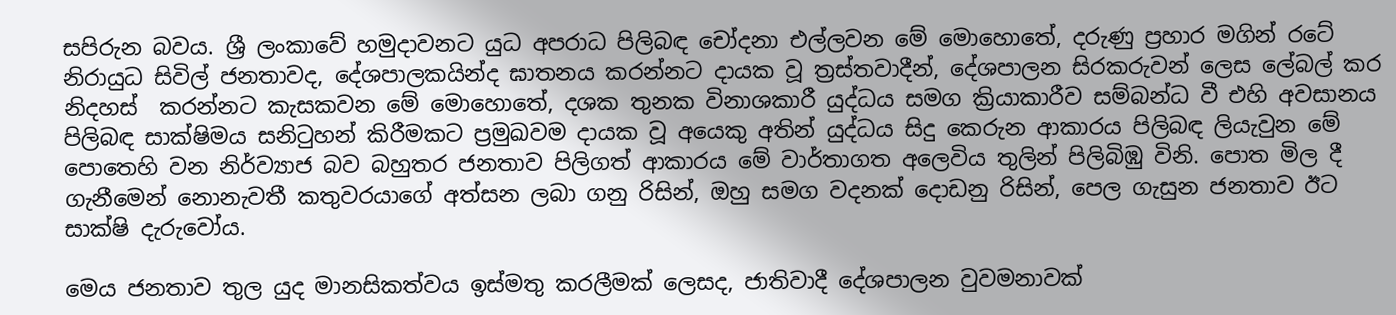සපිරුන බවය. ශ්‍රී ලංකාවේ හමුදාවනට යුධ අපරාධ පිලිබඳ චෝදනා එල්ලවන මේ මොහොතේ, දරුණු ප්‍රහාර මගින් රටේ නිරායුධ සිවිල් ජනතාවද, දේශපාලකයින්ද ඝාතනය කරන්නට දායක වූ ත්‍රස්තවාදීන්, දේශපාලන සිරකරුවන් ලෙස ලේබල් කර නිදහස්  කරන්නට කැසකවන මේ මොහොතේ, දශක තුනක විනාශකාරී යුද්ධය සමග ක්‍රියාකාරීව සම්බන්ධ වී එහි අවසානය පිලිබඳ සාක්ෂිමය සනිටුහන් කිරීමකට ප්‍රමුඛවම දායක වූ අයෙකු අතින් යුද්ධය සිදු කෙරුන ආකාරය පිලිබඳ ලියැවුන මේ පොතෙහි වන නිර්ව්‍යාජ බව බහුතර ජනතාව පිලිගත් ආකාරය මේ වාර්තාගත අලෙවිය තුලින් පිලිබිඹු විනි. පොත මිල දී ගැනීමෙන් නොනැවතී කතුවරයාගේ අත්සන ලබා ගනු රිසින්, ඔහු සමග වදනක් දොඩනු රිසින්, පෙල ගැසුන ජනතාව ඊට සාක්ෂි දැරුවෝය.

මෙය ජනතාව තුල යුද මානසිකත්වය ඉස්මතු කරලීමක් ලෙසද, ජාතිවාදී දේශපාලන වුවමනාවක්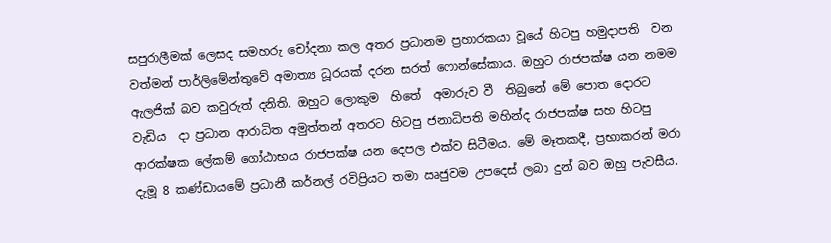සපුරාලීමක් ලෙසද සමහරු චෝදනා කල අතර ප්‍රධානම ප්‍රහාරකයා වූයේ හිටපු හමුදාපති  වන වත්මන් පාර්ලිමේන්තුවේ අමාත්‍ය ධූරයක් දරන සරත් ෆොන්සේකාය. ඔහුට රාජපක්ෂ යන නමම ඇලජික් බව කවුරුත් දනිති. ඔහුට ලොකුම  හිතේ  අමාරුව වී  තිබුනේ මේ පොත දොරට වැඩිය  දා ප්‍රධාන ආරාධිත අමුත්තන් අතරට හිටපු ජනාධිපති මහින්ද රාජපක්ෂ සහ හිටපු ආරක්ෂක ලේකම් ගෝඨාභය රාජපක්ෂ යන දෙපල එක්ව සිටීමය. මේ මෑතකදී, ප්‍රභාකරන් මරා දැමූ 8 කණ්ඩායමේ ප්‍රධානී කර්නල් රවිප්‍රියට තමා ඍජුවම උපදෙස් ලබා දුන් බව ඔහු පැවසීය.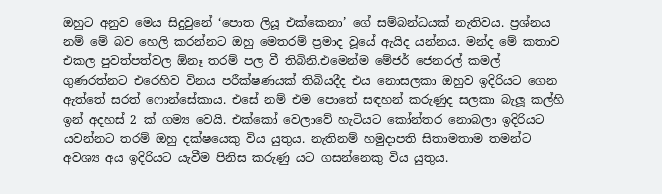ඔහුට අනුව මෙය සිදුවුනේ ‘පොත ලියූ එක්කෙනා’ ගේ සම්බන්ධයක් නැතිවය. ප්‍රශ්නය නම් මේ බව හෙලි කරන්නට ඔහු මෙතරම් ප්‍රමාද වූයේ ඇයිද යන්නය. මන්ද මේ කතාව එකල පුවත්පත්වල ඕනෑ තරම් පල වී තිබිනි.එමෙන්ම මේජර් ජෙනරල් කමල් ගුණරත්නට එරෙහිව විනය පරීක්ෂණයක් තිබියදීද එය නොසලකා ඔහුව ඉදිරියට ගෙන ඇත්තේ සරත් ෆොන්සේකාය. එසේ නම් එම පොතේ සඳහන් කරුණුද සලකා බැලූ කල්හි ඉන් අදහස් 2 ක් ගම්‍ය වෙයි. එක්කෝ වෙලාවේ හැටියට කෝන්තර නොබලා ඉදිරියට යවන්නට තරම් ඔහු දක්ෂයෙකු විය යුතුය. නැතිනම් හමුදාපති සිතාමතාම තමන්ට අවශ්‍ය අය ඉදිරියට යැවීම පිනිස කරුණු යට ගසන්නෙකු විය යුතුය.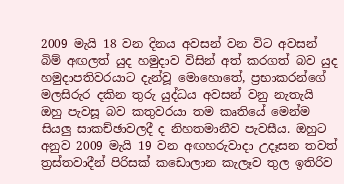2009 මැයි 18 වන දිනය අවසන් වන විට අවසන් බිම් අඟලත් යුද හමුදාව විසින් අත් කරගත් බව යුද හමුදාපතිවරයාට දැන්වූ මොහොතේ, ප්‍රභාකරන්ගේ මලසිරුර දකින තුරු යුද්ධය අවසන් වනු නැතැයි ඔහු පැවසූ බව කතුවරයා තම කෘතියේ මෙන්ම සියලු සාකච්ඡාවලදී ද නිහතමානීව පැවසීය. ඔහුට අනුව 2009 මැයි 19 වන අඟහරුවාදා උදෑසන තවත් ත්‍රස්තවාදීන් පිරිසක් කඩොලාන කැලෑව තුල ඉතිරිව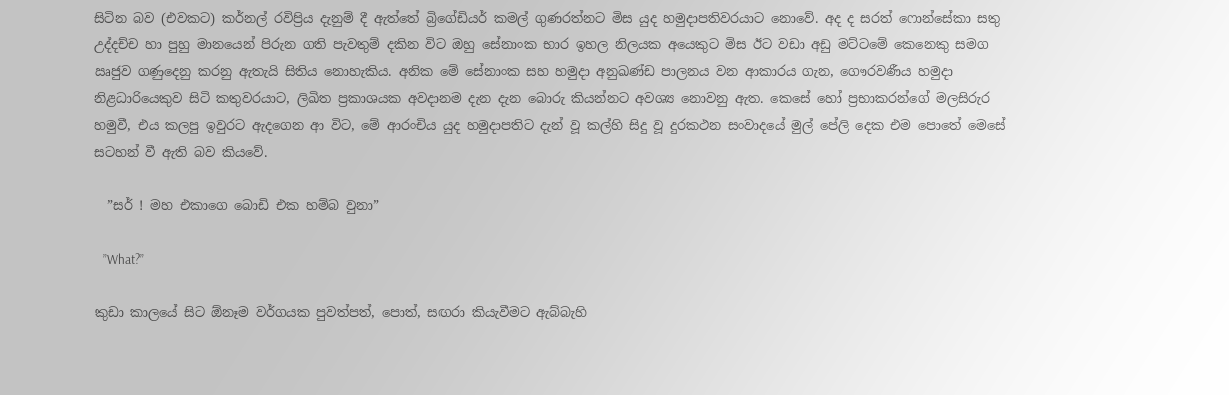සිටින බව (එවකට) කර්නල් රවිප්‍රිය දැනුම් දී ඇත්තේ බ්‍රිගේඩියර් කමල් ගුණරත්නට මිස යුද හමුදාපතිවරයාට නොවේ. අද ද සරත් ෆොන්සේකා සතු උද්දච්ච හා පුහු මානයෙන් පිරුන ගති පැවතුම් දකින විට ඔහු සේනාංක භාර ඉහල නිලයක අයෙකුට මිස ඊට වඩා අඩු මට්ටමේ කෙනෙකු සමග ඍජුව ගණුදෙනු කරනු ඇතැයි සිතිය නොහැකිය. අනික මේ සේනාංක සහ හමුදා අනුඛණ්ඩ පාලනය වන ආකාරය ගැන, ගෞරවණීය හමුදා නිළධාරියෙකුව සිටි කතුවරයාට, ලිඛිත ප්‍රකාශයක අවදානම දැන දැන බොරු කියන්නට අවශ්‍ය නොවනු ඇත. කෙසේ හෝ ප්‍රභාකරන්ගේ මලසිරුර හමුවී, එය කලපු ඉවුරට ඇදගෙන ආ විට, මේ ආරංචිය යුද හමුදාපතිට දැන් වූ කල්හි සිදු වූ දුරකථන සංවාදයේ මුල් පේලි දෙක එම පොතේ මෙසේ සටහන් වී ඇති බව කියවේ.

  ”සර් ! මහ එකාගෙ බොඩි එක හම්බ වුනා”

   ”What?”

කුඩා කාලයේ සිට ඕනෑම වර්ගයක පුවත්පත්, පොත්, සඟරා කියැවීමට ඇබ්බැහි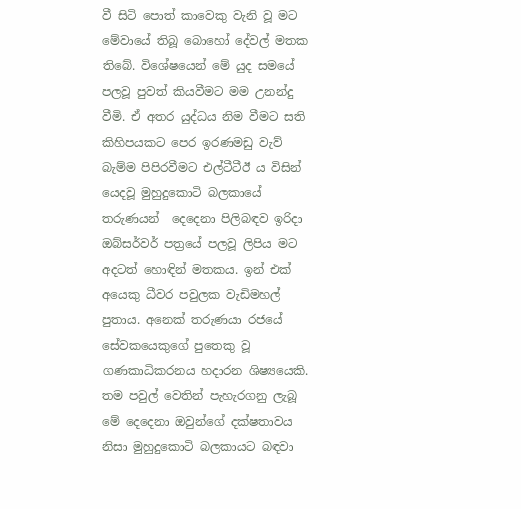වී සිටි පොත් කාවෙකු වැනි වූ මට මේවායේ තිබූ බොහෝ දේවල් මතක තිබේ. විශේෂයෙන් මේ යුද සමයේ පලවූ පුවත් කියවීමට මම උනන්දු වීමි. ඒ අතර යුද්ධය නිම වීමට සති කිහිපයකට පෙර ඉරණමඩු වැව් බැම්ම පිපිරවීමට එල්ටීටීඊ ය විසින් යෙදවූ මුහුදුකොටි බලකායේ තරුණයන්  දෙදෙනා පිලිබඳව ඉරිදා ඔබ්සර්වර් පත්‍රයේ පලවූ ලිපිය මට අදටත් හොඳින් මතකය. ඉන් එක් අයෙකු ධීවර පවුලක වැඩිමහල් පුතාය. අනෙක් තරුණයා රජයේ සේවකයෙකුගේ පුතෙකු වූ ගණකාධිකරනය හදාරන ශිෂ්‍යයෙකි. තම පවුල් වෙතින් පැහැරගනු ලැබූ මේ දෙදෙනා ඔවුන්ගේ දක්ෂතාවය නිසා මුහුදුකොටි බලකායට බඳවා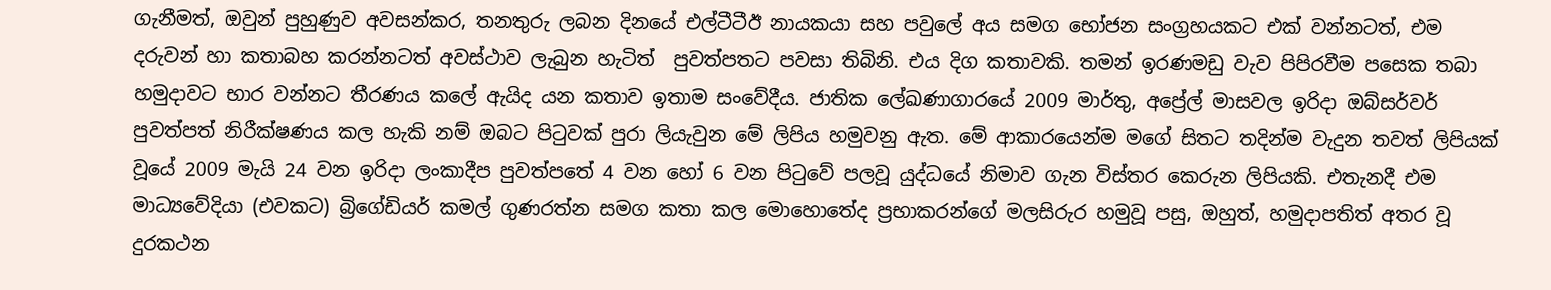ගැනීමත්, ඔවුන් පුහුණුව අවසන්කර, තනතුරු ලබන දිනයේ එල්ටීටීඊ නායකයා සහ පවුලේ අය සමග භෝජන සංග්‍රහයකට එක් වන්නටත්, එම දරුවන් හා කතාබහ කරන්නටත් අවස්ථාව ලැබුන හැටිත්  පුවත්පතට පවසා තිබිනි. එය දිග කතාවකි. තමන් ඉරණමඩු වැව පිපිරවීම පසෙක තබා හමුදාවට භාර වන්නට තීරණය කලේ ඇයිද යන කතාව ඉතාම සංවේදීය. ජාතික ලේඛණාගාරයේ 2009 මාර්තු, අප්‍රේල් මාසවල ඉරිදා ඔබ්සර්වර් පුවත්පත් නිරීක්ෂණය කල හැකි නම් ඔබට පිටුවක් පුරා ලියැවුන මේ ලිපිය හමුවනු ඇත. මේ ආකාරයෙන්ම මගේ සිතට තදින්ම වැදුන තවත් ලිපියක් වූයේ 2009 මැයි 24 වන ඉරිදා ලංකාදීප පුවත්පතේ 4 වන හෝ 6 වන පිටුවේ පලවූ යුද්ධයේ නිමාව ගැන විස්තර කෙරුන ලිපියකි. එතැනදී එම මාධ්‍යවේදියා (එවකට) බ්‍රිගේඩියර් කමල් ගුණරත්න සමග කතා කල මොහොතේද ප්‍රභාකරන්ගේ මලසිරුර හමුවූ පසු, ඔහුත්, හමුදාපතිත් අතර වූ දුරකථන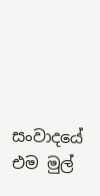සංවාදයේ එම මුල්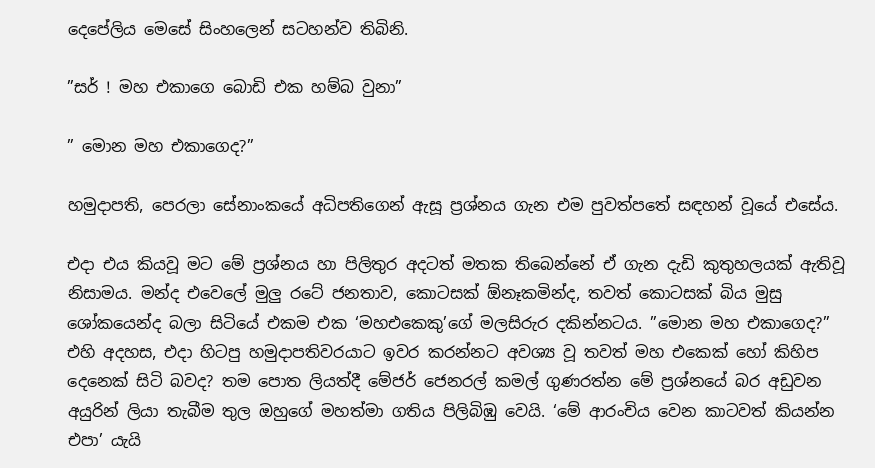දෙපේලිය මෙසේ සිංහලෙන් සටහන්ව තිබිනි.

”සර් ! මහ එකාගෙ බොඩි එක හම්බ වුනා”

” මොන මහ එකාගෙද?”

හමුදාපති, පෙරලා සේනාංකයේ අධිපතිගෙන් ඇසූ ප්‍රශ්නය ගැන එම පුවත්පතේ සඳහන් වූයේ එසේය.

එදා එය කියවූ මට මේ ප්‍රශ්නය හා පිලිතුර අදටත් මතක තිබෙන්නේ ඒ ගැන දැඩි කුතුහලයක් ඇතිවූ නිසාමය. මන්ද එවෙලේ මුලු රටේ ජනතාව, කොටසක් ඕනෑකමින්ද, තවත් කොටසක් බිය මුසු ශෝකයෙන්ද බලා සිටියේ එකම එක ‘මහඑකෙකු’ගේ මලසිරුර දකින්නටය. ”මොන මහ එකාගෙද?” එහි අදහස, එදා හිටපු හමුදාපතිවරයාට ඉවර කරන්නට අවශ්‍ය වූ තවත් මහ එකෙක් හෝ කිහිප දෙනෙක් සිටි බවද? තම පොත ලියත්දී මේජර් ජෙනරල් කමල් ගුණරත්න මේ ප්‍රශ්නයේ බර අඩුවන අයුරින් ලියා තැබීම තුල ඔහුගේ මහත්මා ගතිය පිලිබිඹු වෙයි. ‘මේ ආරංචිය වෙන කාටවත් කියන්න එපා’ යැයි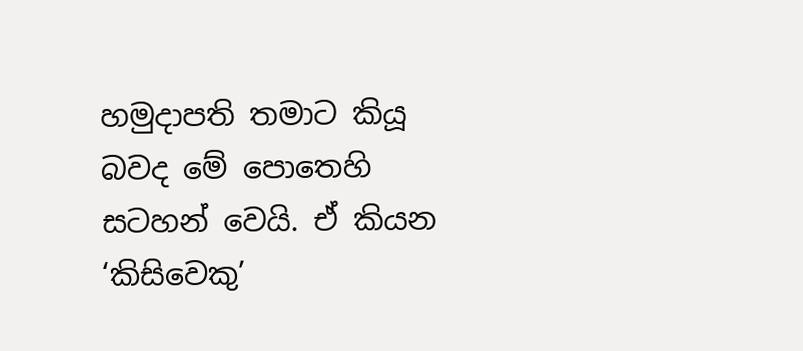හමුදාපති තමාට කියූ බවද මේ පොතෙහි සටහන් වෙයි. ඒ කියන ‘කිසිවෙකු’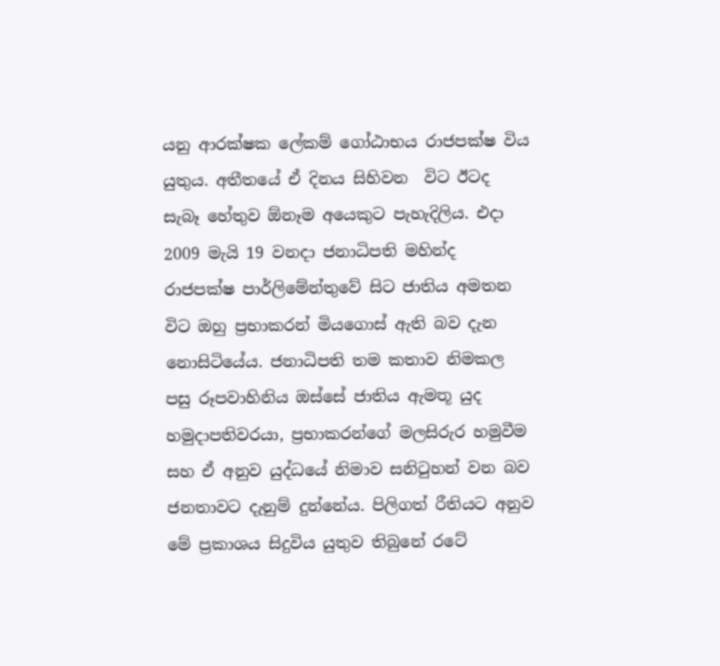යනු ආරක්ෂක ලේකම් ගෝඨාභය රාජපක්ෂ විය යුතුය. අතීතයේ ඒ දිනය සිහිවන  විට ඊටද සැබෑ හේතුව ඕනෑම අයෙකුට පැහැදිලිය. එදා 2009 මැයි 19 වනදා ජනාධිපති මහින්ද රාජපක්ෂ පාර්ලිමේන්තුවේ සිට ජාතිය අමතන විට ඔහු ප්‍රභාකරන් මියගොස් ඇති බව දැන නොසිටියේය. ජනාධිපති තම කතාව නිමකල පසු රූපවාහිනිය ඔස්සේ ජාතිය ඇමතූ යුද හමුදාපතිවරයා, ප්‍රභාකරන්ගේ මලසිරුර හමුවීම සහ ඒ අනුව යුද්ධයේ නිමාව සනිටුහන් වන බව ජනතාවට දැනුම් දුන්නේය. පිලිගත් රීතියට අනුව මේ ප්‍රකාශය සිදුවිය යුතුව තිබුනේ රටේ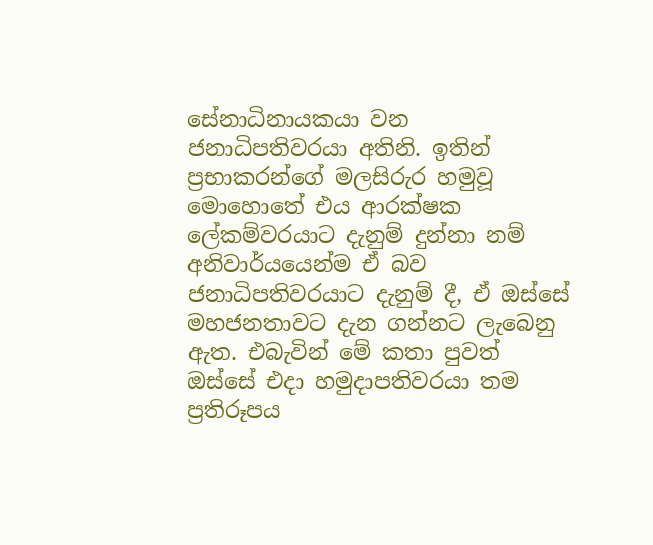සේනාධිනායකයා වන ජනාධිපතිවරයා අතිනි. ඉතින් ප්‍රභාකරන්ගේ මලසිරුර හමුවූ මොහොතේ එය ආරක්ෂක ලේකම්වරයාට දැනුම් දුන්නා නම් අනිවාර්යයෙන්ම ඒ බව ජනාධිපතිවරයාට දැනුම් දී, ඒ ඔස්සේ මහජනතාවට දැන ගන්නට ලැබෙනු ඇත. එබැවින් මේ කතා පුවත් ඔස්සේ එදා හමුදාපතිවරයා තම ප්‍රතිරූපය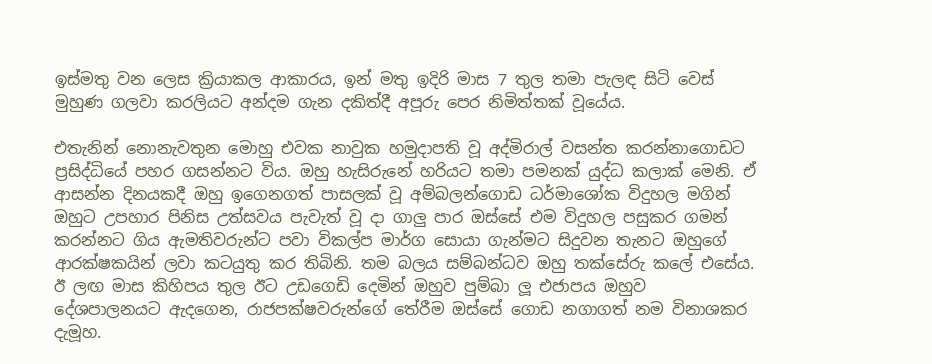ඉස්මතු වන ලෙස ක්‍රියාකල ආකාරය, ඉන් මතු ඉදිරි මාස 7 තුල තමා පැලඳ සිටි වෙස් මුහුණ ගලවා කරලියට අන්දම ගැන දකිත්දී අපූරු පෙර නිමිත්තක් වූයේය.

එතැනින් නොනැවතුන මොහු එවක නාවුක හමුදාපති වූ අද්මිරාල් වසන්ත කරන්නාගොඩට ප්‍රසිද්ධියේ පහර ගසන්නට විය. ඔහු හැසිරුනේ හරියට තමා පමනක් යුද්ධ කලාක් මෙනි. ඒ ආසන්න දිනයකදී ඔහු ඉගෙනගත් පාසලක් වූ අම්බලන්ගොඩ ධර්මාශෝක විදුහල මගින් ඔහුට උපහාර පිනිස උත්සවය පැවැත් වූ දා ගාලු පාර ඔස්සේ එම විදුහල පසුකර ගමන් කරන්නට ගිය ඇමතිවරුන්ට පවා විකල්ප මාර්ග සොයා ගැන්මට සිදුවන තැනට ඔහුගේ ආරක්ෂකයින් ලවා කටයුතු කර තිබිනි. තම බලය සම්බන්ධව ඔහු තක්සේරු කලේ එසේය. ඊ ලඟ මාස කිහිපය තුල ඊට උඩගෙඩි දෙමින් ඔහුව පුම්බා ලූ එජාපය ඔහුව දේශපාලනයට ඇදගෙන, රාජපක්ෂවරුන්ගේ තේරීම ඔස්සේ ගොඩ නගාගත් නම විනාශකර දැමූහ.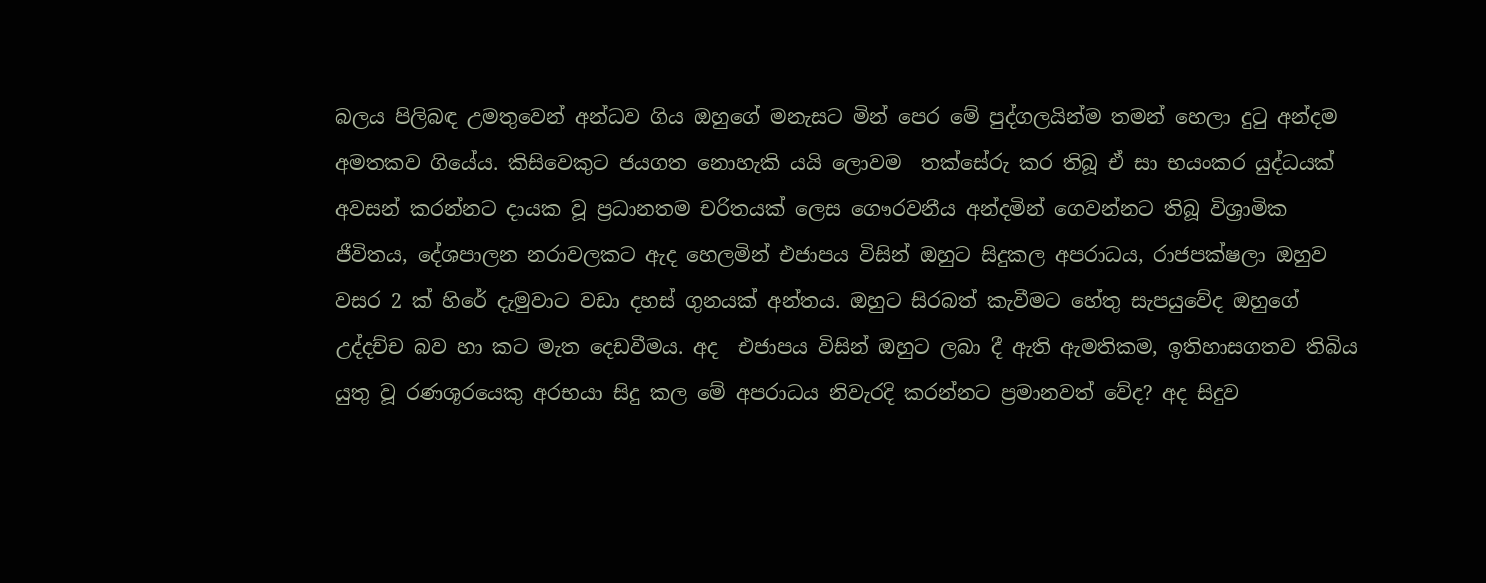බලය පිලිබඳ උමතුවෙන් අන්ධව ගිය ඔහුගේ මනැසට මින් පෙර මේ පුද්ගලයින්ම තමන් හෙලා දුටු අන්දම අමතකව ගියේය. කිසිවෙකුට ජයගත නොහැකි යයි ලොවම  තක්සේරු කර තිබූ ඒ සා භයංකර යුද්ධයක් අවසන් කරන්නට දායක වූ ප්‍රධානතම චරිතයක් ලෙස ගෞරවනීය අන්දමින් ගෙවන්නට තිබූ විශ්‍රාමික ජීවිතය, දේශපාලන නරාවලකට ඇද හෙලමින් එජාපය විසින් ඔහුට සිදුකල අපරාධය, රාජපක්ෂලා ඔහුව වසර 2 ක් හිරේ දැමුවාට වඩා දහස් ගුනයක් අන්තය. ඔහුට සිරබත් කැවීමට හේතු සැපයුවේද ඔහුගේ උද්දච්ච බව හා කට මැත දෙඩවීමය. අද  එජාපය විසින් ඔහුට ලබා දී ඇති ඇමතිකම, ඉතිහාසගතව තිබිය යුතු වූ රණශූරයෙකු අරභයා සිදු කල මේ අපරාධය නිවැරදි කරන්නට ප්‍රමානවත් වේද? අද සිදුව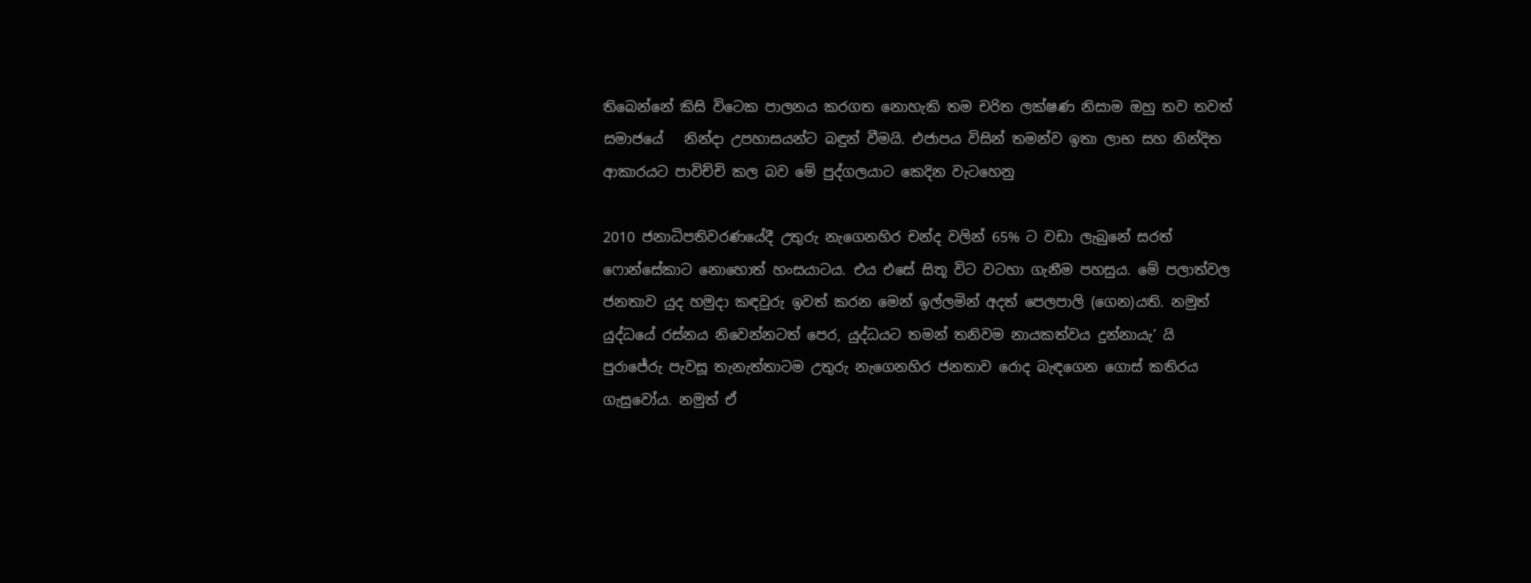තිබෙන්නේ කිසි විටෙක පාලනය කරගත නොහැකි තම චරිත ලක්ෂණ නිසාම ඔහු තව තවත් සමාජයේ   නින්දා උපහාසයන්ට බඳුන් වීමයි. එජාපය විසින් තමන්ව ඉතා ලාභ සහ නින්දිත ආකාරයට පාවිච්චි කල බව මේ පුද්ගලයාට කෙදින වැටහෙනු

2010 ජනාධිපතිවරණයේදී උතුරු නැගෙනහිර චන්ද වලින් 65% ට වඩා ලැබුනේ සරත් ෆොන්සේකාට නොහොත් හංසයාටය. එය එසේ සිතූ විට වටහා ගැනීම පහසුය. මේ පලාත්වල ජනතාව යුද හමුදා කඳවුරු ඉවත් කරන මෙන් ඉල්ලමින් අදත් පෙලපාලි (ගෙන)යති. නමුත් යුද්ධයේ රස්නය නිවෙන්නටත් පෙර, යුද්ධයට තමන් තනිවම නායකත්වය දුන්නායැ’ යි පුරාජේරු පැවසූ තැනැත්තාටම උතුරු නැගෙනහිර ජනතාව රොද බැඳගෙන ගොස් කතිරය ගැසුවෝය. නමුත් ඒ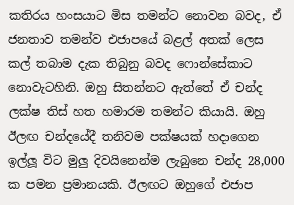කතිරය හංසයාට මිස තමන්ට නොවන බවද, ඒ ජනතාව තමන්ව එජාපයේ බළල් අතක් ලෙස කල් තබාම දැක තිබුනු බවද ෆොන්සේකාට නොවැටහිනි. ඔහු සිතන්නට ඇත්තේ ඒ චන්ද ලක්ෂ තිස් හත හමාරම තමන්ට කියායි. ඔහු ඊලඟ චන්දයේදී තනිවම පක්ෂයක් හදාගෙන ඉල්ලූ විට මුලු දිවයිනෙන්ම ලැබුනෙ චන්ද 28,000 ක පමන ප්‍රමානයකි. ඊලඟට ඔහුගේ එජාප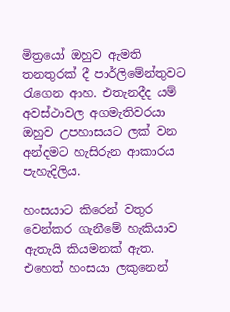මිත්‍රයෝ ඔහුව ඇමති තනතුරක් දී පාර්ලිමේන්තුවට රැගෙන ආහ. එතැනදීද යම් අවස්ථාවල අගමැතිවරයා ඔහුව උපහාසයට ලක් වන අන්දමට හැසිරුන ආකාරය පැහැදිලිය.

හංසයාට කිරෙන් වතුර වෙන්කර ගැනීමේ හැකියාව ඇතැයි කියමනක් ඇත. එහෙත් හංසයා ලකුනෙන්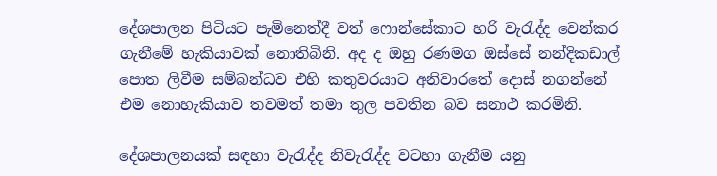දේශපාලන පිටියට පැමිනෙත්දී වත් ෆොන්සේකාට හරි වැරැද්ද වෙන්කර ගැනීමේ හැකියාවක් නොතිබිනි. අද ද ඔහු රණමග ඔස්සේ නන්දිකඩාල් පොත ලිවීම සම්බන්ධව එහි කතුවරයාට අනිවාරතේ දොස් නගන්නේ එම නොහැකියාව තවමත් තමා තුල පවතින බව සනාථ කරමිනි.

දේශපාලනයක් සඳහා වැරැද්ද නිවැරැද්ද වටහා ගැනීම යනු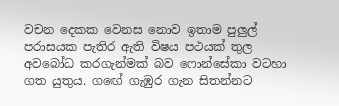වචන දෙකක වෙනස නොව ඉතාම පුලුල් පරාසයක පැතිර ඇති විෂය පථයක් තුල අවබෝධ කරගැන්මක් බව ෆොන්සේකා වටහා ගත යුතුය. ගඟේ ගැඹුර ගැන සිතන්නට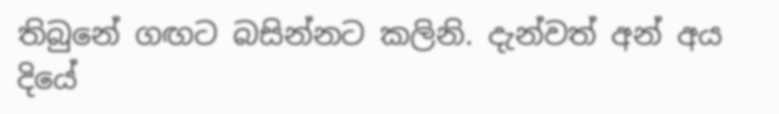තිබුනේ ගඟට බසින්නට කලිනි. දැන්වත් අන් අය දියේ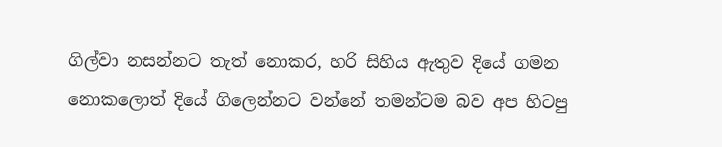ගිල්වා නසන්නට තැත් නොකර, හරි සිහිය ඇතුව දියේ ගමන නොකලොත් දියේ ගිලෙන්නට වන්නේ තමන්ටම බව අප හිටපු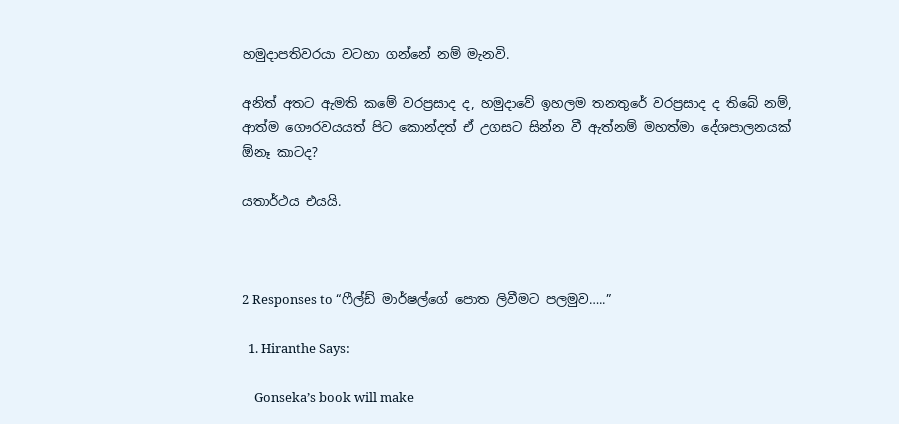හමුදාපතිවරයා වටහා ගන්නේ නම් මැනවි.

අනිත් අතට ඇමති කමේ වරප්‍රසාද ද, හමුදාවේ ඉහලම තනතුරේ වරප්‍රසාද ද තිබේ නම්, ආත්ම ගෞරවයයත් පිට කොන්දත් ඒ උගසට සින්න වී ඇත්නම් මහත්මා දේශපාලනයක් ඕනෑ කාටද?

යතාර්ථය එයයි.



2 Responses to “ෆීල්ඩ් මාර්ෂල්ගේ පොත ලිවීමට පලමුව…..”

  1. Hiranthe Says:

    Gonseka’s book will make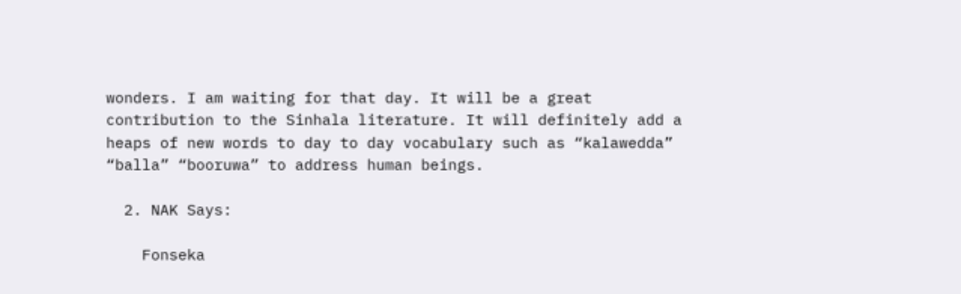wonders. I am waiting for that day. It will be a great contribution to the Sinhala literature. It will definitely add a heaps of new words to day to day vocabulary such as “kalawedda” “balla” “booruwa” to address human beings.

  2. NAK Says:

    Fonseka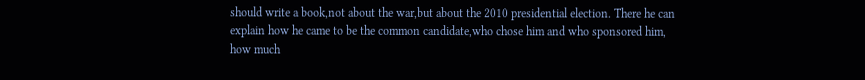should write a book,not about the war,but about the 2010 presidential election. There he can explain how he came to be the common candidate,who chose him and who sponsored him, how much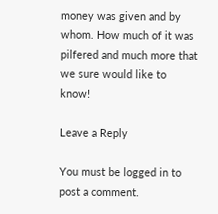money was given and by whom. How much of it was pilfered and much more that we sure would like to know!

Leave a Reply

You must be logged in to post a comment.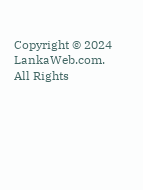Copyright © 2024 LankaWeb.com. All Rights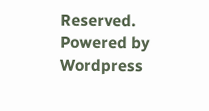Reserved. Powered by Wordpress